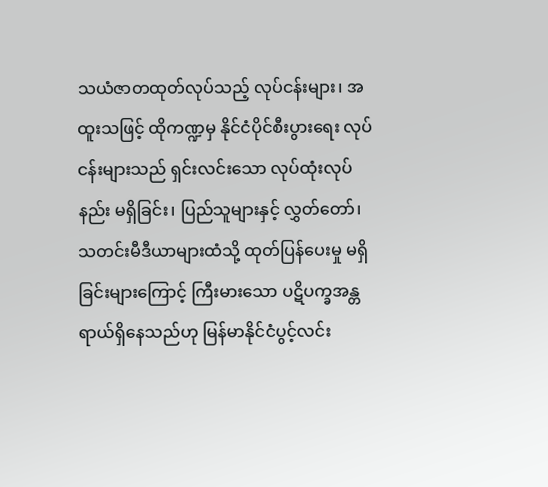သယံဇာတထုတ်လုပ်သည့် လုပ်ငန်းများ၊ အထူးသဖြင့် ထိုကဏ္ဍမှ နိုင်ငံပိုင်စီးပွားရေး လုပ်ငန်းများသည် ရှင်းလင်းသော လုပ်ထုံးလုပ်နည်း မရှိခြင်း၊ ပြည်သူများနှင့် လွှတ်တော်၊ သတင်းမီဒီယာများထံသို့ ထုတ်ပြန်ပေးမှု မရှိခြင်းများကြောင့် ကြီးမားသော ပဋိပက္ခအန္တရာယ်ရှိနေသည်ဟု မြန်မာနိုင်ငံပွင့်လင်း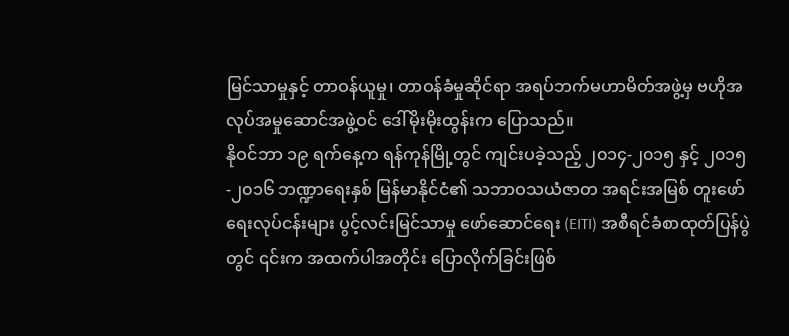မြင်သာမှုနှင့် တာဝန်ယူမှု၊ တာဝန်ခံမှုဆိုင်ရာ အရပ်ဘက်မဟာမိတ်အဖွဲ့မှ ဗဟိုအလုပ်အမှုဆောင်အဖွဲ့ဝင် ဒေါ်မိုးမိုးထွန်းက ပြောသည်။
နိုဝင်ဘာ ၁၉ ရက်နေ့က ရန်ကုန်မြို့တွင် ကျင်းပခဲ့သည့် ၂၀၁၄-၂၀၁၅ နှင့် ၂၀၁၅-၂၀၁၆ ဘဏ္ဍာရေးနှစ် မြန်မာနိုင်ငံ၏ သဘာဝသယံဇာတ အရင်းအမြစ် တူးဖော်ရေးလုပ်ငန်းများ ပွင့်လင်းမြင်သာမှု ဖော်ဆောင်ရေး (EITI) အစီရင်ခံစာထုတ်ပြန်ပွဲတွင် ၎င်းက အထက်ပါအတိုင်း ပြောလိုက်ခြင်းဖြစ်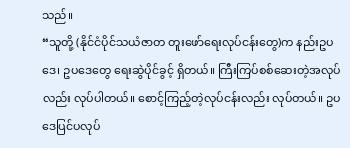သည်။
“သူတို့ (နိုင်ငံပိုင်သယံဇာတ တူးဖော်ရေးလုပ်ငန်းတွေ)က နည်းဥပဒေ၊ ဥပဒေတွေ ရေးဆွဲပိုင်ခွင့် ရှိတယ်။ ကြီးကြပ်စစ်ဆေးတဲ့အလုပ်လည်း လုပ်ပါတယ်။ စောင့်ကြည့်တဲ့လုပ်ငန်းလည်း လုပ်တယ်။ ဥပဒေပြင်ပလုပ်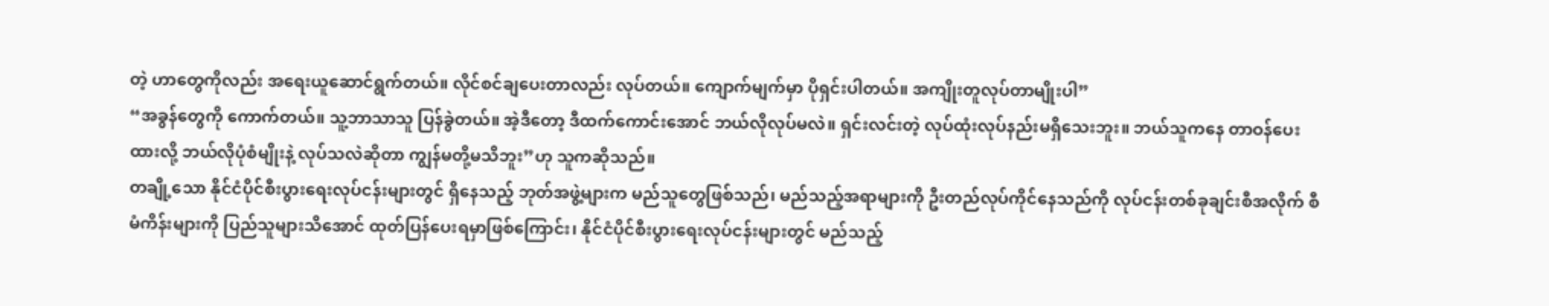တဲ့ ဟာတွေကိုလည်း အရေးယူဆောင်ရွက်တယ်။ လိုင်စင်ချပေးတာလည်း လုပ်တယ်။ ကျောက်မျက်မှာ ပိုရှင်းပါတယ်။ အကျိုးတူလုပ်တာမျိုးပါ”
“အခွန်တွေကို ကောက်တယ်။ သူ့ဘာသာသူ ပြန်ခွဲတယ်။ အဲ့ဒီတော့ ဒီထက်ကောင်းအောင် ဘယ်လိုလုပ်မလဲ။ ရှင်းလင်းတဲ့ လုပ်ထုံးလုပ်နည်းမရှိသေးဘူး။ ဘယ်သူကနေ တာဝန်ပေးထားလို့ ဘယ်လိုပုံစံမျိုးနဲ့ လုပ်သလဲဆိုတာ ကျွန်မတို့မသိဘူး”ဟု သူကဆိုသည်။
တချို့သော နိုင်ငံပိုင်စီးပွားရေးလုပ်ငန်းများတွင် ရှိနေသည့် ဘုတ်အဖွဲ့များက မည်သူတွေဖြစ်သည်၊ မည်သည့်အရာများကို ဦးတည်လုပ်ကိုင်နေသည်ကို လုပ်ငန်းတစ်ခုချင်းစီအလိုက် စီမံကိန်းများကို ပြည်သူများသိအောင် ထုတ်ပြန်ပေးရမှာဖြစ်ကြောင်း၊ နိုင်ငံပိုင်စီးပွားရေးလုပ်ငန်းများတွင် မည်သည့်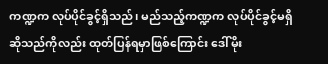ကဏ္ဍက လုပ်ပိုင်ခွင့်ရှိသည်၊ မည်သည့်ကဏ္ဍက လုပ်ပိုင်ခွင့်မရှိ ဆိုသည်ကိုလည်း ထုတ်ပြန်ရမှာဖြစ်ကြောင်း ဒေါ်မိုး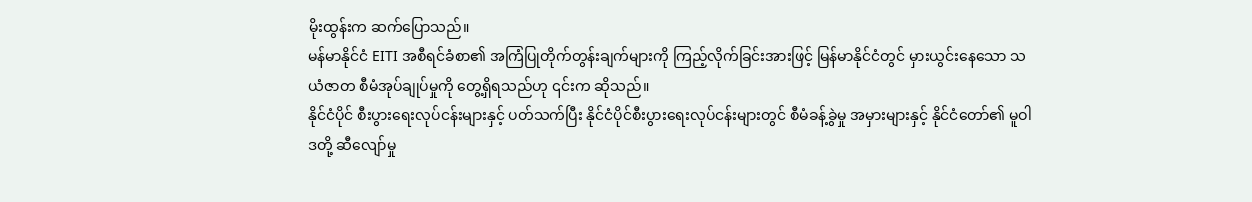မိုးထွန်းက ဆက်ပြောသည်။
မန်မာနိုင်ငံ EITI အစီရင်ခံစာ၏ အကြံပြုတိုက်တွန်းချက်များကို ကြည့်လိုက်ခြင်းအားဖြင့် မြန်မာနိုင်ငံတွင် မှားယွင်းနေသော သယံဇာတ စီမံအုပ်ချုပ်မှုကို တွေ့ရှိရသည်ဟု ၎င်းက ဆိုသည်။
နိုင်ငံပိုင် စီးပွားရေးလုပ်ငန်းများနှင့် ပတ်သက်ပြီး နိုင်ငံပိုင်စီးပွားရေးလုပ်ငန်းများတွင် စီမံခန့်ခွဲမှု အမှားများနှင့် နိုင်ငံတော်၏ မူဝါဒတို့ ဆီလျော်မှု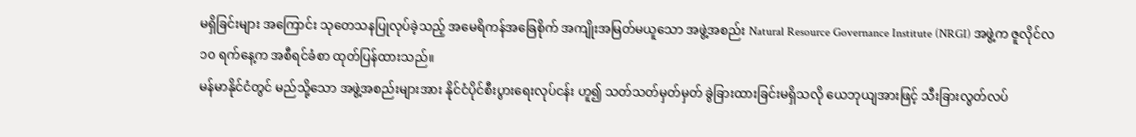မရှိခြင်းများ အကြောင်း သုတေသနပြုလုပ်ခဲ့သည့် အမေရိကန်အခြေစိုက် အကျိုးအမြတ်မယူသော အဖွဲ့အစည်း Natural Resource Governance Institute (NRGI) အဖွဲ့က ဇူလိုင်လ ၁၀ ရက်နေ့က အစီရင်ခံစာ ထုတ်ပြန်ထားသည်။
မန်မာနိုင်ငံတွင် မည်သို့သော အဖွဲ့အစည်းများအား နိုင်ငံပိုင်စီးပွားရေးလုပ်ငန်း ဟူ၍ သတ်သတ်မှတ်မှတ် ခွဲခြားထားခြင်းမရှိသလို ယေဘုယျအားဖြင့် သီးခြားလွတ်လပ်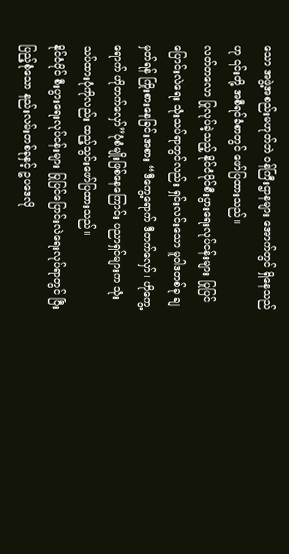သော အဖွဲ့အစည်းမဟုတ်ဘဲ ဝန်ကြီးဌာနများ အောက်တွင် ရှိနေသည်ဟု ၎င်းတို့ အစီရင်ခံစာတွင် ဖော်ပြထားသည်။
လတ်တလော ပြုလုပ်ခဲ့သည့် နိုင်ငံပိုင်စီးပွားရေးလုပ်ငန်းများ ပြုပြင်ပြောင်းလဲရေး သုံးသပ်ရာတွင်လည်း ရှင်းလင်းသော မူဝါဒတစ်ခု ချမှတ်ရန် ကြိုးစားနေခြင်းအစား “ဒီကွေ့ရောက် ဒီတက်လှော်၊ ဟိုကွေ့ရောက် ဟိုတက်လှော်”ပုံစံမျိုးဖြစ်နေကြောင်း ပညာရှင်များက သုံးသပ်ထားပုံကိုလည်း ထည့်သွင်းဖော်ပြထားသည်။
နိုင်ငံပိုင် စီးပွားရေးလုပ်ငန်းများ ပြုပြင်ပြောင်းလဲရေးလုပ်ရာတွင် ပြီးပြည့်စုံသော နည်းလမ်းတစ်ခုနှင့် ဥပဒေလို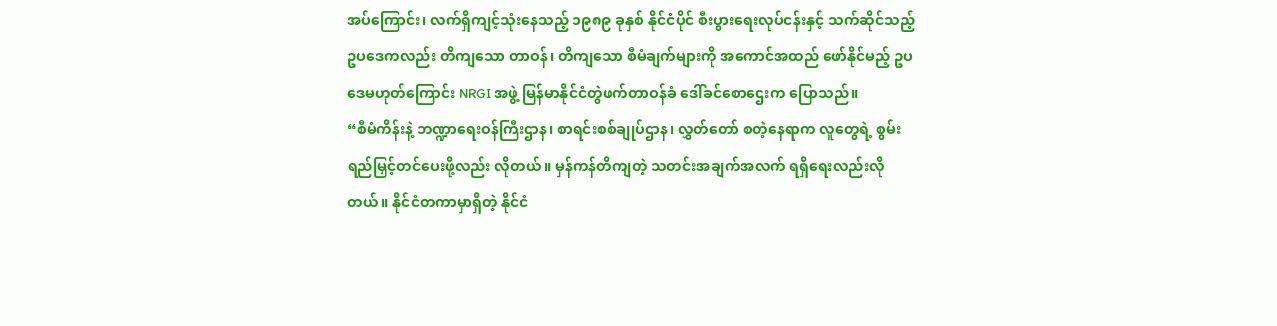အပ်ကြောင်း၊ လက်ရှိကျင့်သုံးနေသည့် ၁၉၈၉ ခုနှစ် နိုင်ငံပိုင် စီးပွားရေးလုပ်ငန်းနှင့် သက်ဆိုင်သည့် ဥပဒေကလည်း တိကျသော တာဝန်၊ တိကျသော စီမံချက်များကို အကောင်အထည် ဖော်နိုင်မည့် ဥပဒေမဟုတ်ကြောင်း NRGI အဖွဲ့ မြန်မာနိုင်ငံတွဲဖက်တာဝန်ခံ ဒေါ်ခင်စောဌေးက ပြောသည်။
“စီမံကိန်းနဲ့ ဘဏ္ဍာရေးဝန်ကြီးဌာန၊ စာရင်းစစ်ချုပ်ဌာန၊ လွှတ်တော် စတဲ့နေရာက လူတွေရဲ့ စွမ်းရည်မြှင့်တင်ပေးဖို့လည်း လိုတယ်။ မှန်ကန်တိကျတဲ့ သတင်းအချက်အလက် ရရှိရေးလည်းလိုတယ်။ နိုင်ငံတကာမှာရှိတဲ့ နိုင်ငံ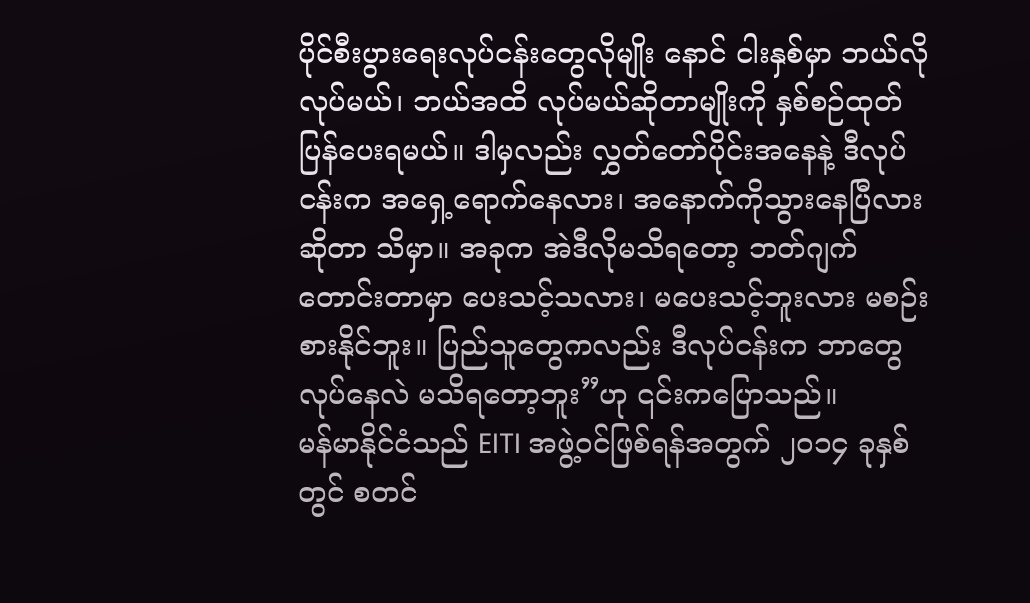ပိုင်စီးပွားရေးလုပ်ငန်းတွေလိုမျိုး နောင် ငါးနှစ်မှာ ဘယ်လိုလုပ်မယ်၊ ဘယ်အထိ လုပ်မယ်ဆိုတာမျိုးကို နှစ်စဉ်ထုတ်ပြန်ပေးရမယ်။ ဒါမှလည်း လွှတ်တော်ပိုင်းအနေနဲ့ ဒီလုပ်ငန်းက အရှေ့ရောက်နေလား၊ အနောက်ကိုသွားနေပြီလားဆိုတာ သိမှာ။ အခုက အဲဒီလိုမသိရတော့ ဘတ်ဂျက် တောင်းတာမှာ ပေးသင့်သလား၊ မပေးသင့်ဘူးလား မစဉ်းစားနိုင်ဘူး။ ပြည်သူတွေကလည်း ဒီလုပ်ငန်းက ဘာတွေလုပ်နေလဲ မသိရတော့ဘူး”ဟု ၎င်းကပြောသည်။
မန်မာနိုင်ငံသည် EITI အဖွဲ့ဝင်ဖြစ်ရန်အတွက် ၂၀၁၄ ခုနှစ်တွင် စတင်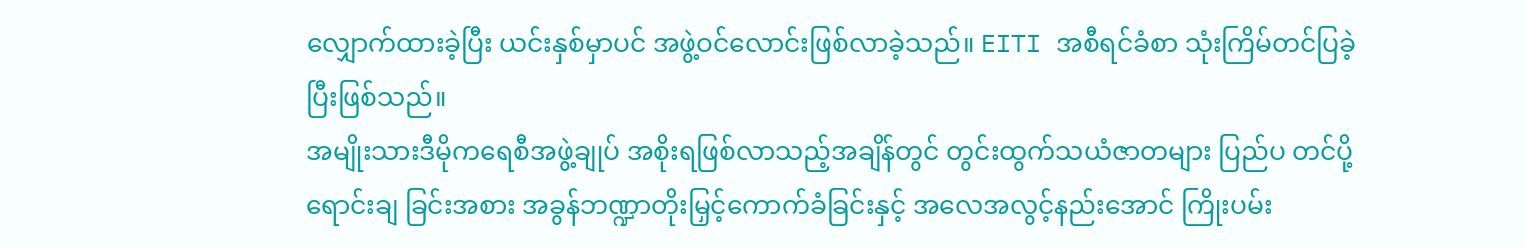လျှောက်ထားခဲ့ပြီး ယင်းနှစ်မှာပင် အဖွဲ့ဝင်လောင်းဖြစ်လာခဲ့သည်။ EITI အစီရင်ခံစာ သုံးကြိမ်တင်ပြခဲ့ပြီးဖြစ်သည်။
အမျိုးသားဒီမိုကရေစီအဖွဲ့ချုပ် အစိုးရဖြစ်လာသည့်အချိန်တွင် တွင်းထွက်သယံဇာတများ ပြည်ပ တင်ပို့ရောင်းချ ခြင်းအစား အခွန်ဘဏ္ဍာတိုးမြှင့်ကောက်ခံခြင်းနှင့် အလေအလွင့်နည်းအောင် ကြိုးပမ်း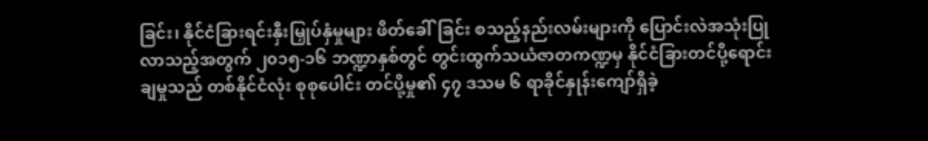ခြင်း၊ နိုင်ငံခြားရင်းနှီးမြှုပ်နှံမှုများ ဖိတ်ခေါ်ခြင်း စသည့်နည်းလမ်းများကို ပြောင်းလဲအသုံးပြုလာသည့်အတွက် ၂၀၁၅-၁၆ ဘဏ္ဍာနှစ်တွင် တွင်းထွက်သယံဇာတကဏ္ဍမှ နိုင်ငံခြားတင်ပို့ရောင်းချမှုသည် တစ်နိုင်ငံလုံး စုစုပေါင်း တင်ပို့မှု၏ ၄၇ ဒသမ ၆ ရာခိုင်နှုန်းကျော်ရှိခဲ့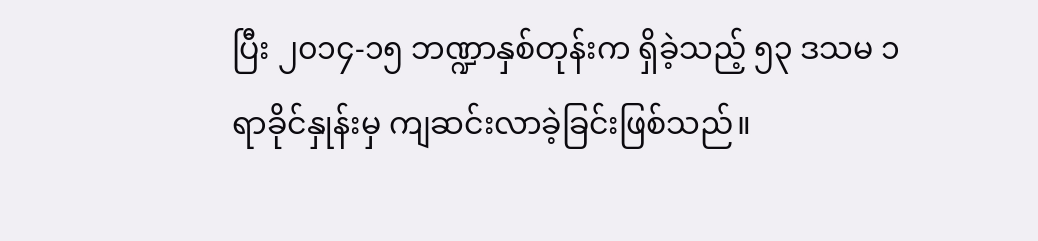ပြီး ၂၀၁၄-၁၅ ဘဏ္ဍာနှစ်တုန်းက ရှိခဲ့သည့် ၅၃ ဒသမ ၁ ရာခိုင်နှုန်းမှ ကျဆင်းလာခဲ့ခြင်းဖြစ်သည်။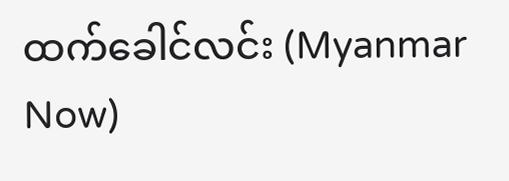ထက်ခေါင်လင်း (Myanmar Now)